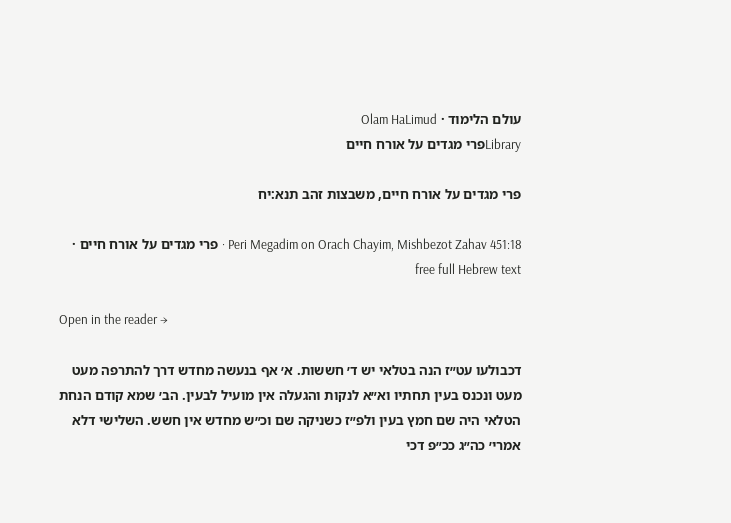עולם הלימוד · Olam HaLimud
Libraryפרי מגדים על אורח חיים

פרי מגדים על אורח חיים, משבצות זהב תנא:יח

Peri Megadim on Orach Chayim, Mishbezot Zahav 451:18 · פרי מגדים על אורח חיים · free full Hebrew text

Open in the reader →

דכבולעו עט״ז הנה בטלאי יש ד׳ חששות. א׳ אף בנעשה מחדש דרך להתרפה מעט מעט ונכנס בעין תחתיו וא״א לנקות והגעלה אין מועיל לבעין. הב׳ שמא קודם הנחת הטלאי היה שם חמץ בעין ולפ״ז כשניקה שם וכ״ש מחדש אין חשש. השלישי דלא אמרי׳ כה״ג ככ״פ דכי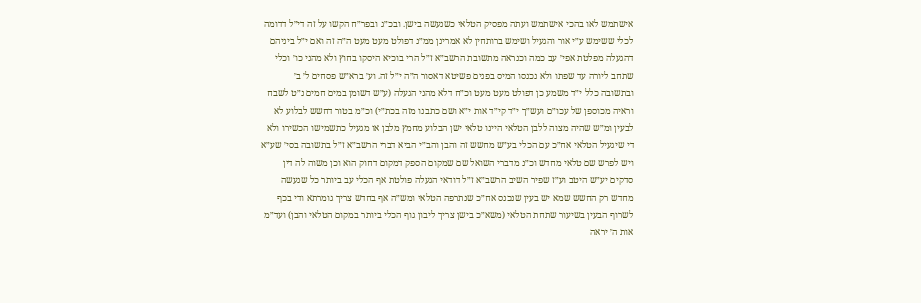אישתמש לאו בהכי אישתמש ועתה מפסיק הטלאי כשנעשה בישן. ובכ״ג ובפר״ח הקשו על זה די״ל דדומה לכלי ששימש ע״י אור והגעיל ושימש ברותחין לא אמרינן ממ״נ דפולט מעט מעט ה״ה זה ואם י״ל ביניהם דהגעלה מפלטת אפי׳ עב כמה וכנראה מתשובת הרשב״א ז״ל הרי בוכיא היסקו בחוץ ולא מהני כו׳ וכלי שתחב ליורה עד שפתו ולא נכנסו המיס בפנים פשיטא דאסור ה״ה י״ל זה. וע׳ ברא״ש פסחים ל׳ ב׳ ובתשובה כלל י״ד משמע כן דפולט מעט מעט וכ״ח דלא מהני הגעלה (ע״ש דשומן במים חמים נ״ט לשבח וראיה מכוספן של עכו״ם ועש״ך י״ד קי״ד אות י״א ושם כתבנו מזה בכת״י) וכ״מ בטור דחשש לבלוע לא לבעין ומ״ש שהיה מצוה ללבן הטלאי היינו טלאי ישן הבלוע מחמץ מלבן או מגעיל כתשמישו הכשירו ולא די שיגעיל הטלאי אח״כ עם הכלי בע״ש מחשש זה והבן והב״י הביא דברי הרשב״א ז״ל בתשובה בסי׳ שע״א ויש לפרש שם טלאי מחדש וכ״נ מדברי השואל שם שמקום הספק דמקום דחוק הוא וכן משוה לה דין סדקים יע״ש היטב וע״ז שפיר השיב הרשב״א ז״ל דודאי הגעלה פולטת אף הכלי עב ביותר כל שנעשה מחדש רק החשש שמא יש בעין שנכנס אח״כ שנתרפה הטלאי ומש״ה אף בחדש צריך גומרתא ודי בכף לשרוף הבעין בשיעור שתחת הטלאי (משא״כ בישן צריך ליבון גוף הכלי ביותר במקום הטלאי והבן) ועד״מ אות ה׳ יראה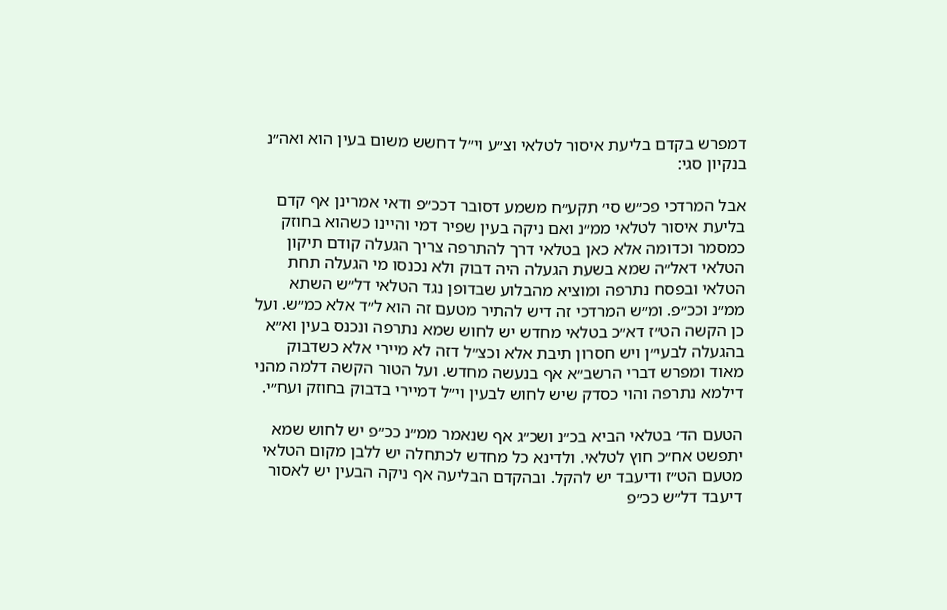דמפרש בקדם בליעת איסור לטלאי וצ״ע וי״ל דחשש משום בעין הוא ואה״נ בנקיון סגי:

אבל המרדכי פכ״ש סי׳ תקע״ח משמע דסובר דככ״פ ודאי אמרינן אף קדם בליעת איסור לטלאי ממ״נ ואם ניקה בעין שפיר דמי והיינו כשהוא בחוזק כמסמר וכדומה אלא כאן בטלאי דרך להתרפה צריך הגעלה קודם תיקון הטלאי דאל״ה שמא בשעת הגעלה היה דבוק ולא נכנסו מי הגעלה תחת הטלאי ובפסח נתרפה ומוציא מהבלוע שבדופן נגד הטלאי דל״ש השתא ממ״נ וככ״פ. ומ״ש המרדכי זה דיש להתיר מטעם זה הוא ל״ד אלא כמ״ש. ועל כן הקשה הט״ז דא״כ בטלאי מחדש יש לחוש שמא נתרפה ונכנס בעין וא״א בהגעלה לבעי״ן ויש חסרון תיבת אלא וכצ״ל דזה לא מיירי אלא כשדבוק מאוד ומפרש דברי הרשב״א אף בנעשה מחדש. ועל הטור הקשה דלמה מהני דילמא נתרפה והוי כסדק שיש לחוש לבעין וי״ל דמיירי בדבוק בחוזק ועח״י.

הטעם הד׳ בטלאי הביא בכ״נ ושכ״ג אף שנאמר ממ״נ ככ״פ יש לחוש שמא יתפשט אח״כ חוץ לטלאי. ולדינא כל מחדש לכתחלה יש ללבן מקום הטלאי מטעם הט״ז ודיעבד יש להקל. ובהקדם הבליעה אף ניקה הבעין יש לאסור דיעבד דל״ש ככ״פ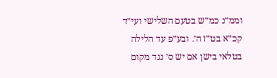וממ״נ כמ״ש בטעם השלישי ועי״ד קכ״א בט״ז ה׳. ובע״פ עד הלילה בטלאי בישן אם יש ס׳ נגד מקום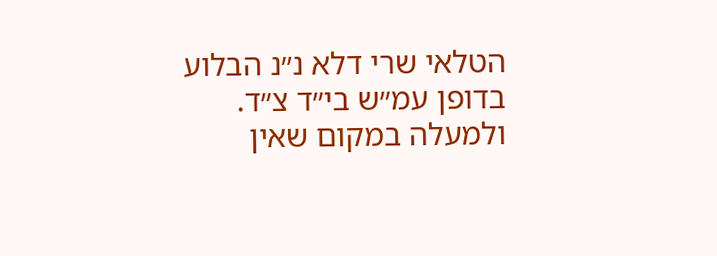הטלאי שרי דלא נ״נ הבלוע בדופן עמ״ש בי״ד צ״ד. ולמעלה במקום שאין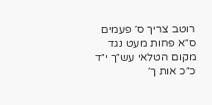רוטב צריך ס׳ פעמים ס״א פחות מעט נגד מקום הטלאי עש״ך י״ד כ״כ אות ך׳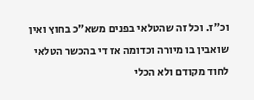וכ״ז. וכל זה שהטלאי בפנים משא״כ בחוץ ואין שואבין בו מיורה וכדומה אז די בהכשר הטלאי לחוד מקודם ולא הכלי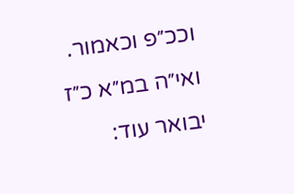וככ״פ וכאמור. ואי״ה במ״א כ״ז יבואר עוד: